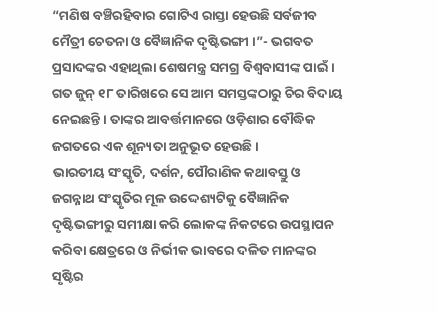“ମଣିଷ ବଞ୍ଚିରହିବାର ଗୋଟିଏ ରାସ୍ତା ହେଉଛି ସର୍ବଜୀବ ମୈତ୍ରୀ ଚେତନା ଓ ବୈଜ୍ଞାନିକ ଦୃଷ୍ଟିଭଙ୍ଗୀ ।”- ଭଗବତ ପ୍ରସାଦଙ୍କର ଏହାଥିଲା ଶେଷମନ୍ତ୍ର ସମଗ୍ର ବିଶ୍ୱବାସୀଙ୍କ ପାଇଁ ।
ଗତ ଜୁନ୍ ୧୮ ତାରିଖରେ ସେ ଆମ ସମସ୍ତଙ୍କଠାରୁ ଚିର ବିଦାୟ ନେଇଛନ୍ତି । ତାଙ୍କର ଆବର୍ତ୍ତମାନରେ ଓଡ଼ିଶାର ବୌଦ୍ଧିକ ଜଗତରେ ଏକ ଶୂନ୍ୟତା ଅନୁଭୂତ ହେଉଛି ।
ଭାରତୀୟ ସଂସ୍କୃତି, ଦର୍ଶନ, ପୌରାଣିକ କଥାବସ୍ତୁ ଓ ଜଗନ୍ନାଥ ସଂସ୍କୃତିର ମୂଳ ଉଦ୍ଦେଶ୍ୟଟିକୁ ବୈଜ୍ଞାନିକ ଦୃଷ୍ଟିଭଙ୍ଗୀରୁ ସମୀକ୍ଷା କରି ଲୋକଙ୍କ ନିକଟରେ ଉପସ୍ଥାପନ କରିବା କ୍ଷେତ୍ରରେ ଓ ନିର୍ଭୀକ ଭାବରେ ଦଳିତ ମାନଙ୍କର ସୃଷ୍ଟିର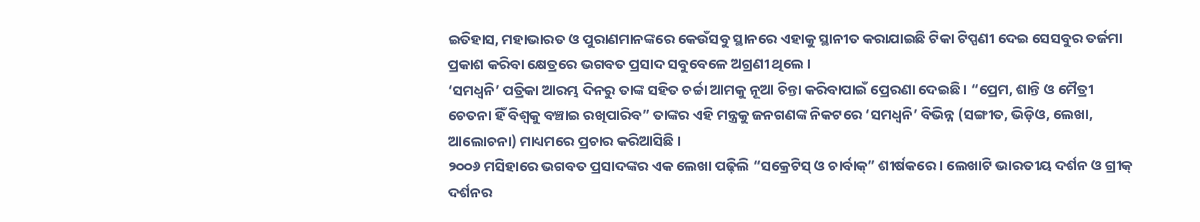ଇତିହାସ, ମହାଭାରତ ଓ ପୁରାଣମାନଙ୍କରେ କେଉଁସବୁ ସ୍ଥାନରେ ଏହାକୁ ସ୍ଥାନୀତ କରାଯାଇଛି ଟିକା ଟିପ୍ପଣୀ ଦେଇ ସେସବୁର ତର୍ଜମା ପ୍ରକାଶ କରିବା କ୍ଷେତ୍ରରେ ଭଗବତ ପ୍ରସାଦ ସବୁବେଳେ ଅଗ୍ରଣୀ ଥିଲେ ।
‘ସମଧ୍ୱନି’ ପତ୍ରିକା ଆରମ୍ଭ ଦିନରୁ ତାଙ୍କ ସହିତ ଚର୍ଚ୍ଚା ଆମକୁ ନୂଆ ଚିନ୍ତା କରିବାପାଇଁ ପ୍ରେରଣା ଦେଇଛି । “ପ୍ରେମ, ଶାନ୍ତି ଓ ମୈତ୍ରୀ ଚେତନା ହିଁ ବିଶ୍ୱକୁ ବଞ୍ଚାଇ ରଖିପାରିବ” ତାଙ୍କର ଏହି ମନ୍ତ୍ରକୁ ଜନଗଣଙ୍କ ନିକଟରେ ‘ସମଧ୍ୱନି’ ବିଭିନ୍ନ (ସଙ୍ଗୀତ, ଭିଡ଼ିଓ, ଲେଖା, ଆଲୋଚନା) ମାଧ୍ୟମରେ ପ୍ରଚାର କରିଆସିଛି ।
୨୦୦୬ ମସିହାରେ ଭଗବତ ପ୍ରସାଦଙ୍କର ଏକ ଲେଖା ପଢ଼ିଲି “ସକ୍ରେଟିସ୍ ଓ ଚାର୍ବାକ୍” ଶୀର୍ଷକରେ । ଲେଖାଟି ଭାରତୀୟ ଦର୍ଶନ ଓ ଗ୍ରୀକ୍ ଦର୍ଶନର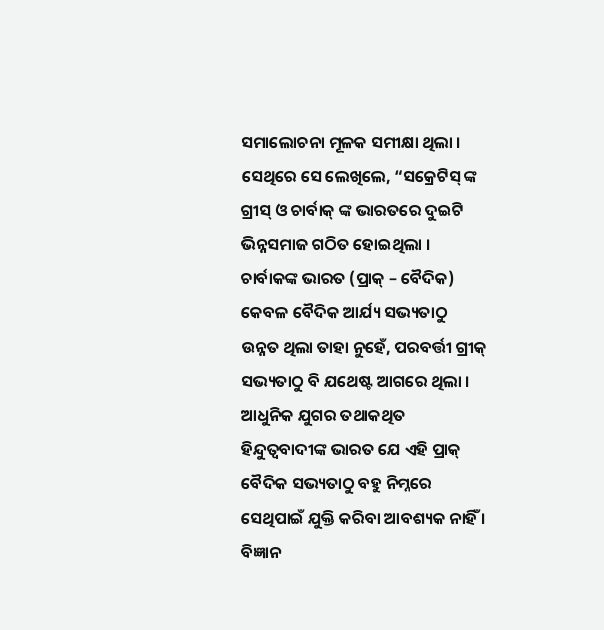ସମାଲୋଚନା ମୂଳକ ସମୀକ୍ଷା ଥିଲା । ସେଥିରେ ସେ ଲେଖିଲେ, “ସକ୍ରେଟିସ୍ ଙ୍କ ଗ୍ରୀସ୍ ଓ ଚାର୍ବାକ୍ ଙ୍କ ଭାରତରେ ଦୁଇଟି ଭିନ୍ନସମାଜ ଗଠିତ ହୋଇଥିଲା ।
ଚାର୍ବାକଙ୍କ ଭାରତ (ପ୍ରାକ୍ – ବୈଦିକ) କେବଳ ବୈଦିକ ଆର୍ଯ୍ୟ ସଭ୍ୟତାଠୁ ଉନ୍ନତ ଥିଲା ତାହା ନୁହେଁ, ପରବର୍ତ୍ତୀ ଗ୍ରୀକ୍ ସଭ୍ୟତାଠୁ ବି ଯଥେଷ୍ଟ ଆଗରେ ଥିଲା । ଆଧୁନିକ ଯୁଗର ତଥାକଥିତ ହିନ୍ଦୁତ୍ୱବାଦୀଙ୍କ ଭାରତ ଯେ ଏହି ପ୍ରାକ୍ ବୈଦିକ ସଭ୍ୟତାଠୁ ବହୁ ନିମ୍ନରେ ସେଥିପାଇଁ ଯୁକ୍ତି କରିବା ଆବଶ୍ୟକ ନାହିଁ ।
ବିଜ୍ଞାନ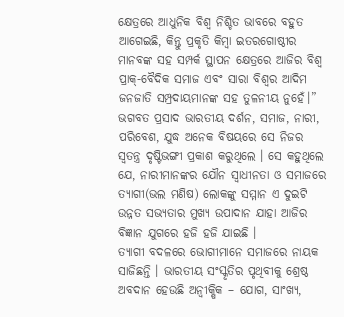କ୍ଷେତ୍ରରେ ଆଧୁନିକ ବିଶ୍ୱ ନିଶ୍ଚିତ ଭାବରେ ବହୁତ ଆଗେଇଛି, କିନ୍ତୁ ପ୍ରକୃତି କିମ୍ବା ଇତରଗୋଷ୍ଠୀର ମାନବଙ୍କ ସହ ସମ୍ପର୍କ ସ୍ଥାପନ କ୍ଷେତ୍ରରେ ଆଜିର ବିଶ୍ୱ ପ୍ରାକ୍-ବୈଦିକ ସମାଜ ଏବଂ ସାରା ବିଶ୍ୱର ଆଦିମ ଜନଜାତି ସମ୍ପ୍ରଦାୟମାନଙ୍କ ସହ ତୁଳନୀୟ ନୁହେଁ।”
ଭଗବତ ପ୍ରସାଦ ଭାରତୀୟ ଦର୍ଶନ, ସମାଜ, ନାରୀ, ପରିବେଶ, ଯୁଦ୍ଧ ଅନେକ ବିଷୟରେ ସେ ନିଜର ସ୍ୱତନ୍ତ୍ର ଦୃଷ୍ଟିଭଙ୍ଗୀ ପ୍ରକାଶ କରୁଥିଲେ । ସେ କହୁଥିଲେ ଯେ, ନାରୀମାନଙ୍କର ଯୌନ ସ୍ୱାଧୀନତା ଓ ସମାଜରେ ତ୍ୟାଗୀ(ଭଲ ମଣିଷ) ଲୋକଙ୍କୁ ସମ୍ମାନ ଏ ଦୁଇଟି ଉନ୍ନତ ସଭ୍ୟତାର ମୁଖ୍ୟ ଉପାଦାନ ଯାହା ଆଜିର ବିଜ୍ଞାନ ଯୁଗରେ ହଜି ହଜି ଯାଇଛି ।
ତ୍ୟାଗୀ ବଦଳରେ ଭୋଗୀମାନେ ସମାଜରେ ନାୟକ ସାଜିଛନ୍ତି । ଭାରତୀୟ ସଂସ୍କୃତିର ପୃଥିବୀକୁ ଶ୍ରେଷ୍ଠ ଅବଦାନ ହେଉଛି ଅନ୍ୱୀକ୍ଷିକ – ଯୋଗ, ସାଂଖ୍ୟ,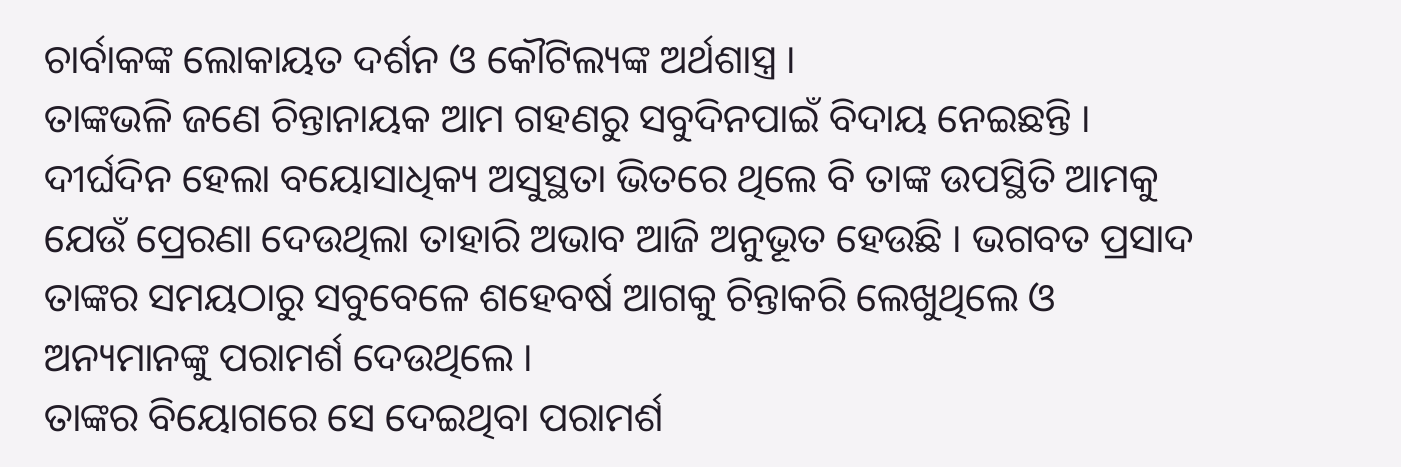ଚାର୍ବାକଙ୍କ ଲୋକାୟତ ଦର୍ଶନ ଓ କୌଟିଲ୍ୟଙ୍କ ଅର୍ଥଶାସ୍ତ୍ର ।
ତାଙ୍କଭଳି ଜଣେ ଚିନ୍ତାନାୟକ ଆମ ଗହଣରୁ ସବୁଦିନପାଇଁ ବିଦାୟ ନେଇଛନ୍ତି । ଦୀର୍ଘଦିନ ହେଲା ବୟୋସାଧିକ୍ୟ ଅସୁସ୍ଥତା ଭିତରେ ଥିଲେ ବି ତାଙ୍କ ଉପସ୍ଥିତି ଆମକୁ ଯେଉଁ ପ୍ରେରଣା ଦେଉଥିଲା ତାହାରି ଅଭାବ ଆଜି ଅନୁଭୂତ ହେଉଛି । ଭଗବତ ପ୍ରସାଦ ତାଙ୍କର ସମୟଠାରୁ ସବୁବେଳେ ଶହେବର୍ଷ ଆଗକୁ ଚିନ୍ତାକରି ଲେଖୁଥିଲେ ଓ ଅନ୍ୟମାନଙ୍କୁ ପରାମର୍ଶ ଦେଉଥିଲେ ।
ତାଙ୍କର ବିୟୋଗରେ ସେ ଦେଇଥିବା ପରାମର୍ଶ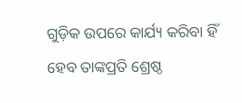ଗୁଡ଼ିକ ଉପରେ କାର୍ଯ୍ୟ କରିବା ହିଁ ହେବ ତାଙ୍କପ୍ରତି ଶ୍ରେଷ୍ଠ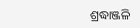ଶ୍ରଦ୍ଧାଞ୍ଜଳି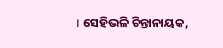। ସେହିଭଳି ଚିନ୍ତାନାୟକ,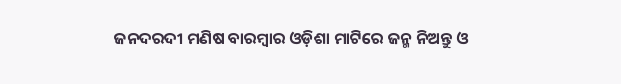ଜନଦରଦୀ ମଣିଷ ବାରମ୍ବାର ଓଡ଼ିଶା ମାଟିରେ ଜନ୍ମ ନିଅନ୍ତୁ ଓ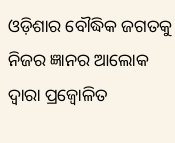ଓଡ଼ିଶାର ବୌଦ୍ଧିକ ଜଗତକୁ ନିଜର ଜ୍ଞାନର ଆଲୋକ ଦ୍ୱାରା ପ୍ରଜ୍ୱୋଳିତ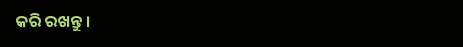କରି ରଖନ୍ତୁ ।